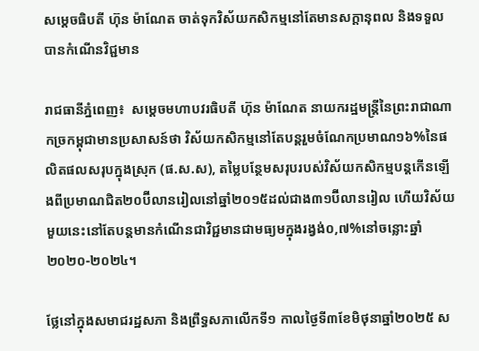សម្តេចធិបតី ហ៊ុន ម៉ាណែត ចាត់ទុកវិស័យកសិកម្មនៅតែមានសក្តានុពល និងទទួលបានកំណើនវិជ្ជមាន

រាជធានីភ្នំពេញ៖  សម្តេចមហាបវរធិបតី ហ៊ុន ម៉ាណែត នាយករដ្ឋមន្ត្រីនៃព្រះរាជាណាកច្រកម្ពុជាមានប្រសាសន៍ថា វិស័យកសិកម្មនៅតែបន្តរួមចំណែកប្រមាណ១៦%នៃផលិតផលសរុបក្នុងស្រុក (ផ.ស.ស), តម្លៃបន្ថែមសរុបរបស់វិស័យកសិកម្មបន្តកើនឡើងពីប្រមាណជិត២០ប៊ីលានរៀលនៅឆ្នាំ២០១៥ដល់ជាង៣១ប៊ីលានរៀល ហើយវិស័យមួយនេះនៅតែបន្តមានកំណើនជាវិជ្ជមានជាមធ្យមក្នុងរង្វង់០,៧%នៅចន្លោះឆ្នាំ២០២០-២០២៤។

ថ្លែនៅក្នុងសមាជរដ្ឋសភា និងព្រឹទ្ធសភាលើកទី១ កាលថ្ងៃទី៣ខែមិថុនាឆ្នាំ២០២៥ ស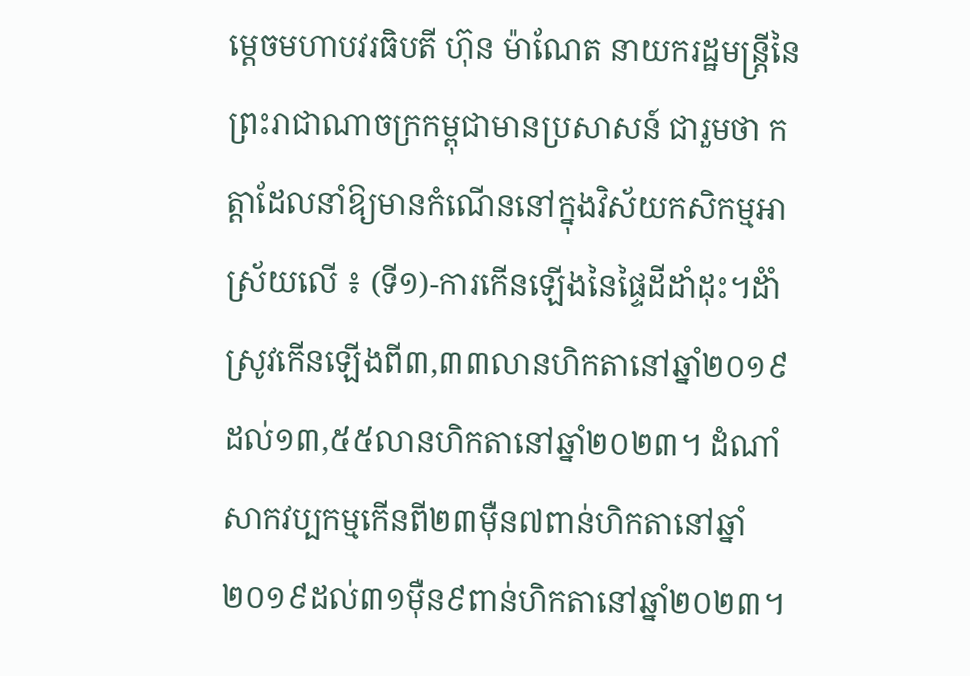ម្តេចមហាបវរធិបតី ហ៊ុន ម៉ាណែត នាយករដ្ឋមន្ត្រីនៃព្រះរាជាណាចក្រកម្ពុជាមានប្រសាសន៍ ជារួមថា កត្តាដែលនាំឱ្យមានកំណើននៅក្នុងវិស័យកសិកម្មអាស្រ័យលើ ៖ (ទី១)-ការកើនឡើងនៃផ្ទៃដីដាំដុះ។ដំាំស្រូវកើនឡើងពី៣,៣៣លានហិកតានៅឆ្នាំ២០១៩ ដល់១៣,៥៥លានហិកតានៅឆ្នាំ២០២៣។ ដំណាំសាកវប្បកម្មកើនពី២៣ម៉ឺន៧ពាន់ហិកតានៅឆ្នាំ២០១៩ដល់៣១ម៉ឺន៩ពាន់ហិកតានៅឆ្នាំ២០២៣។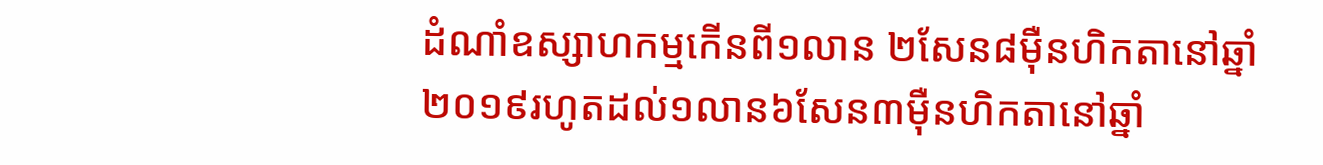ដំណាំឧស្សាហកម្មកើនពី១លាន ២សែន៨ម៉ឺនហិកតានៅឆ្នាំ២០១៩រហូតដល់១លាន៦សែន៣ម៉ឺនហិកតានៅឆ្នាំ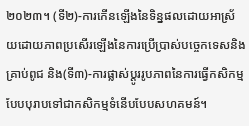២០២៣។ (ទី២)-ការកើនឡើងនៃទិន្នផលដោយអាស្រ័យដោយភាពប្រសើរឡើងនៃការប្រើប្រាស់បច្ចេកទេសនិងគ្រាប់ពូជ និង(ទី៣)-ការផ្លាស់ប្តូររូបភាពនៃការធ្វើកសិកម្មបែបបុរាបទៅជាកសិកម្មទំនើបបែបសហគមន៍។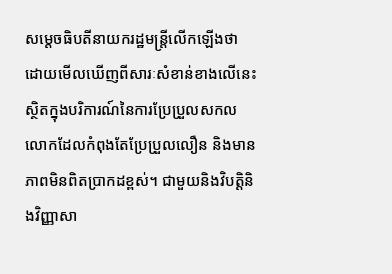សម្តេចធិបតីនាយករដ្ឋមន្ត្រីលើកឡើងថា ដោយមើលឃើញពីសារៈសំខាន់ខាងលើនេះ ស្ថិតក្នុងបរិការណ៍នៃការប្រែប្រួលសកលលោកដែលកំពុងតែប្រែប្រួលលឿន និងមានភាពមិនពិតប្រាកដខ្ពស់។ ជាមួយនិងវិបត្តិនិងវិញ្ញាសា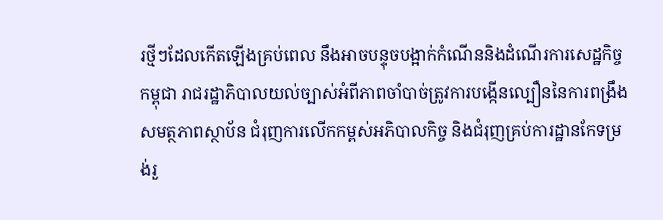រថ្មីៗដែលកើតឡើងគ្រប់ពេល នឹងអាចបន្ទុចបង្អាក់កំណើននិងដំណើរការសេដ្ឋកិច្ចកម្ពុជា រាជរដ្ឋាភិបាលយល់ច្បាស់អំពីភាពចាំបាច់ត្រូវការបង្កើនល្បឿននៃការពង្រឹងសមត្ថភាពស្ថាប័ន ជំរុញការលើកកម្ពស់អភិបាលកិច្ច និងជំរុញគ្រប់ការដ្ឋានកែទម្រង់រួ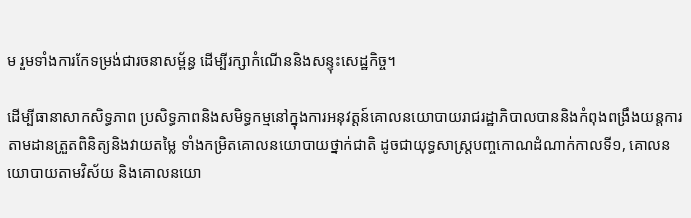ម រួមទាំងការកែទម្រង់ជារចនាសម្ព័ន្ធ ដើម្បីរក្សាកំណើននិងសន្ទុះសេដ្ឋកិច្ច។

ដើម្បីធានាសាកសិទ្ធភាព ប្រសិទ្ធភាពនិងសមិទ្ធកម្មនៅក្នុងការអនុវត្តន៍គោលនយោបាយរាជរដ្ឋាភិបាលបាននិងកំពុងពង្រឹងយន្តការតាមដានត្រួតពិនិត្យនិងវាយតម្លៃ ទាំងកម្រិតគោលនយោបាយថ្នាក់ជាតិ ដូចជាយុទ្ធសាស្ត្របញ្ចកោណដំណាក់កាលទី១, គោលនយោបាយតាមវិស័យ និងគោលនយោ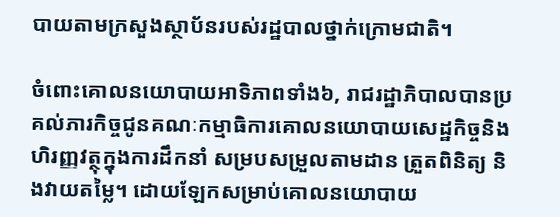បាយតាមក្រសួងស្ថាប័នរបស់រដ្ឋបាលថ្នាក់ក្រោមជាតិ។

ចំពោះគោលនយោបាយអាទិភាពទាំង៦, រាជរដ្ឋាភិបាលបានប្រគល់ភារកិច្ចជូនគណៈកម្មាធិការគោលនយោបាយសេដ្ឋកិច្ចនិងហិរញ្ញវត្ថុក្នុងការដឹកនាំ សម្របសម្រួលតាមដាន ត្រួតពិនិត្យ និងវាយតម្លៃ។ ដោយឡែកសម្រាប់គោលនយោបាយ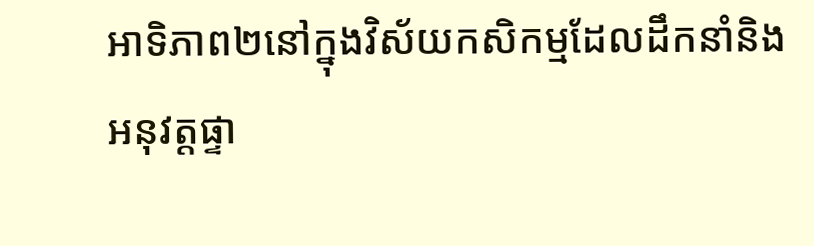អាទិភាព២នៅក្នុងវិស័យកសិកម្មដែលដឹកនាំនិងអនុវត្តផ្ទា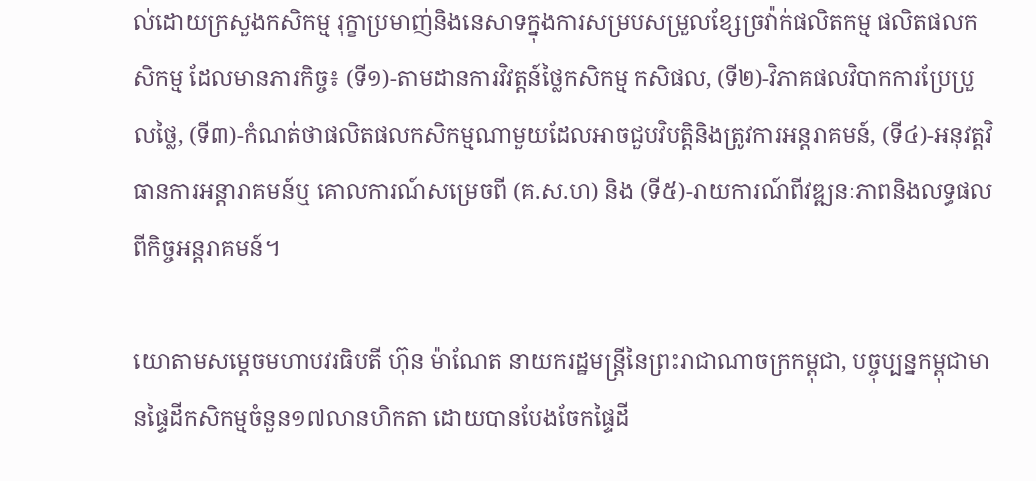ល់ដោយក្រសួងកសិកម្ម រុក្ខាប្រមាញ់និងនេសាទក្នុងការសម្របសម្រួលខ្សែច្រវ៉ាក់ផលិតកម្ម ផលិតផលកសិកម្ម ដែលមានភារកិច្ច៖ (ទី១)-តាមដានការវិវត្តន៍ថ្លៃកសិកម្ម កសិផល, (ទី២)-វិភាគផលវិបាកការប្រែប្រួលថ្លៃ, (ទី៣)-កំណត់ថាផលិតផលកសិកម្មណាមួយដែលអាចជួបវិបត្តិនិងត្រូវការអន្តរាគមន៍, (ទី៤)-អនុវត្តវិធានការអន្តារាគមន៍ឬ គោលការណ៍សម្រេចពី (គ.ស.ហ) និង (ទី៥)-រាយការណ៍ពីវឌ្ឍនៈភាពនិងលទ្ធផលពីកិច្ចអន្តរាគមន៍។

យោតាមសម្តេចមហាបវរធិបតី ហ៊ុន ម៉ាណែត នាយករដ្ឋមន្ត្រីនៃព្រះរាជាណាចក្រកម្ពុជា, បច្ចុប្បន្នកម្ពុជាមានផ្ទៃដីកសិកម្មចំនួន១៧លានហិកតា ដោយបានបែងចែកផ្ទៃដី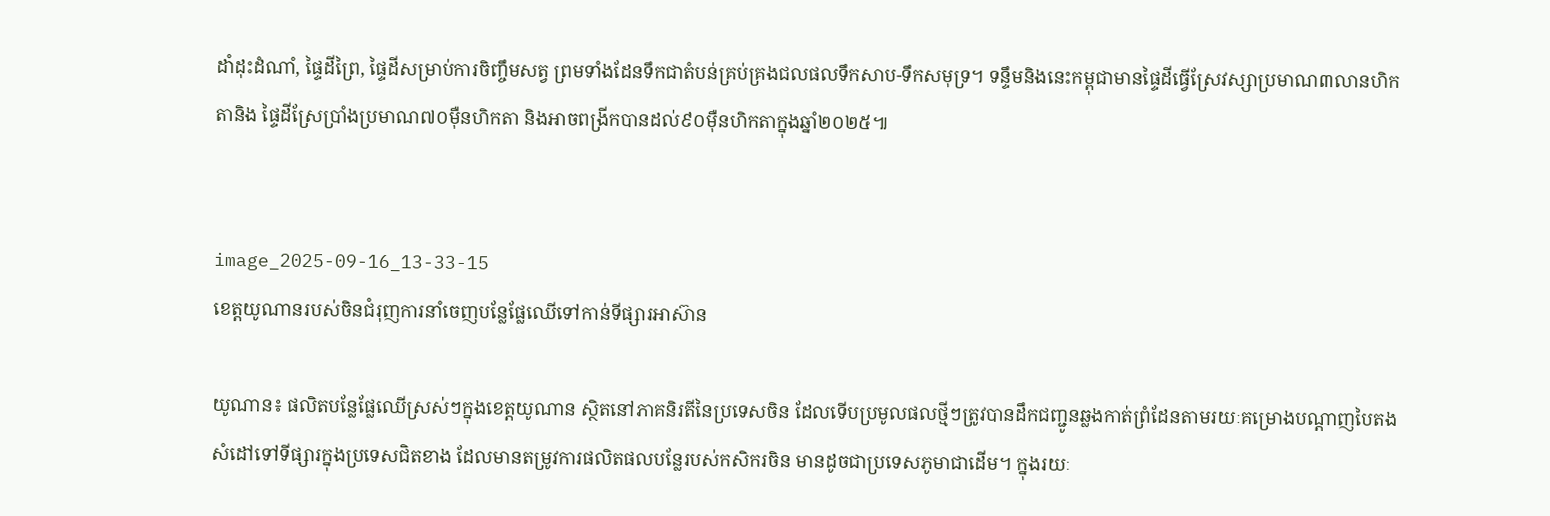ដាំដុះដំណាំ, ផ្ទៃដីព្រៃ, ផ្ទៃដីសម្រាប់ការចិញ្ចឹមសត្វ ព្រមទាំងដែនទឹកជាតំបន់គ្រប់គ្រងជលផលទឹកសាប-ទឹកសមុទ្រ។ ទន្ទឹមនិងនេះកម្ពុជាមានផ្ទៃដីធ្វើស្រែវស្សាប្រមាណ៣លានហិកតានិង ផ្ទៃដីស្រែប្រាំងប្រមាណ៧០ម៉ឺនហិកតា និងអាចពង្រីកបានដល់៩០ម៉ឺនហិកតាក្នុងឆ្នាំ២០២៥៕


image_2025-09-16_13-33-15
ខេត្តយូណានរបស់ចិនជំរុញការនាំចេញបន្លែផ្លែឈើទៅកាន់ទីផ្សារអាស៊ាន

យូណាន៖ ផលិតបន្លែផ្លែឈើស្រស់ៗក្នុងខេត្តយូណាន ស្ថិតនៅភាគនិរតីនៃប្រទេសចិន ដែលទើបប្រមូលផលថ្មីៗត្រូវបានដឹកជញ្ជូនឆ្លងកាត់ព្រំដែនតាមរយៈគម្រោងបណ្តាញបៃតង សំដៅទៅទីផ្សារក្នុងប្រទេសជិតខាង ដែលមានតម្រូវការផលិតផលបន្លែរបស់កសិករចិន មានដូចជាប្រទេសភូមាជាដើម។ ក្នុងរយៈ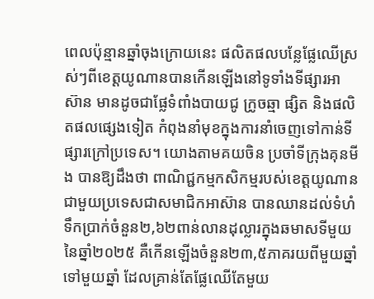ពេលប៉ុន្មានឆ្នាំចុងក្រោយនេះ ផលិតផលបន្លែផ្លែឈើស្រស់ៗពីខេត្តយូណានបានកើនឡើងនៅទូទាំងទីផ្សារអាស៊ាន មានដូចជាផ្លែទំពាំងបាយជូ ក្រូចឆ្មា ផ្សិត និងផលិតផលផ្សេងទៀត កំពុងនាំមុខក្នុងការនាំចេញទៅកាន់ទីផ្សារក្រៅប្រទេស។ យោងតាមគយចិន ប្រចាំទីក្រុងគុនមីង បានឱ្យដឹងថា ពាណិជ្ជកម្មកសិកម្មរបស់ខេត្តយូណានជាមួយប្រទេសជាសមាជិកអាស៊ាន បានឈានដល់ទំហំទឹកប្រាក់ចំនួន២,៦២ពាន់លានដុល្លារក្នុងឆមាសទីមួយនៃឆ្នាំ២០២៥ គឺកើនឡើងចំនួន២៣,៥ភាគរយពីមួយឆ្នាំទៅមួយឆ្នាំ ដែលគ្រាន់តែផ្លែឈើតែមួយ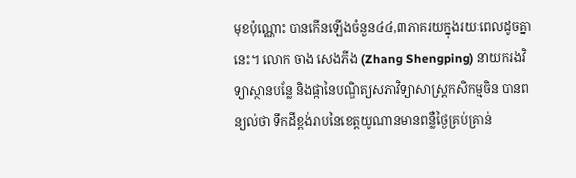មុខប៉ុណ្ណោះ បានកើនឡើងចំនួន៤៤,៣ភាគរយក្នុងរយៈពេលដូចគ្នានេះ។ លោក ចាង សេងភីង (Zhang Shengping) នាយករងវិទ្យាស្ថានបន្លែ និងផ្កានៃបណ្ឌិត្យសភាវិទ្យាសាស្ត្រកសិកម្មចិន បានពន្យល់ថា ទឹកដីខ្ពង់រាបនៃខេត្តយូណានមានពន្លឺថ្ងៃគ្រប់គ្រាន់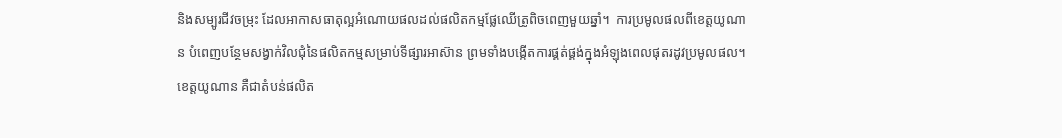និងសម្បូរជីវចម្រុះ ដែលអាកាសធាតុល្អអំណោយផលដល់ផលិតកម្មផ្លែឈើត្រូពិចពេញមួយឆ្នាំ។  ការប្រមូលផលពីខេត្តយូណាន បំពេញបន្ថែមសង្វាក់វិលជុំនៃផលិតកម្មសម្រាប់ទីផ្សារអាស៊ាន ព្រមទាំងបង្កើតការផ្គត់ផ្គង់ក្នុងអំឡុងពេលផុតរដូវប្រមូលផល។ ខេត្តយូណាន គឺជាតំបន់ផលិត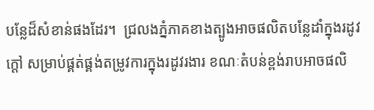បន្លែដ៏សំខាន់ផងដែរ។  ជ្រលងភ្នំភាគខាងត្បូងអាចផលិតបន្លែដាំក្នុងរដូវក្តៅ សម្រាប់ផ្គត់ផ្គង់តម្រូវការក្នុងរដូវរងារ ខណៈតំបន់ខ្ពង់រាបអាចផលិ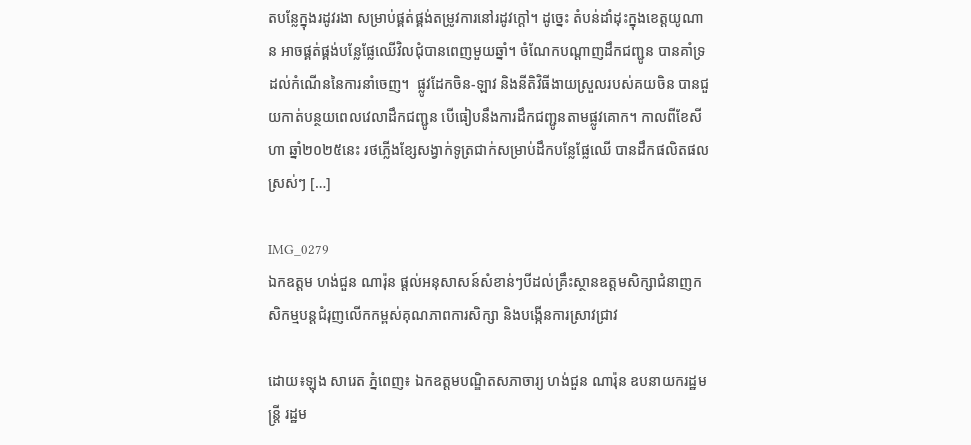តបន្លែក្នុងរដូវរងា សម្រាប់ផ្គត់ផ្គង់តម្រូវការនៅរដូវក្តៅ។ ដូច្នេះ តំបន់ដាំដុះក្នុងខេត្តយូណាន អាចផ្គត់ផ្គង់បន្លែផ្លែឈើវិលជុំបានពេញមួយឆ្នាំ។ ចំណែកបណ្តាញដឹកជញ្ជូន បានគាំទ្រដល់កំណើននៃការនាំចេញ។  ផ្លូវដែកចិន-ឡាវ និងនីតិវិធីងាយស្រួលរបស់គយចិន បានជួយកាត់បន្ថយពេលវេលាដឹកជញ្ជូន បើធៀបនឹងការដឹកជញ្ជូនតាមផ្លូវគោក។ កាលពីខែសីហា ឆ្នាំ២០២៥នេះ រថភ្លើងខ្សែសង្វាក់ទូត្រជាក់សម្រាប់ដឹកបន្លែផ្លែឈើ បានដឹកផលិតផលស្រស់ៗ […]

IMG_0279
ឯកឧត្តម ហង់ជួន ណារ៉ុន ផ្តល់អនុសាសន៍សំខាន់ៗបីដល់គ្រឹះស្ថានឧត្តមសិក្សាជំនាញកសិកម្មបន្តជំរុញលើកកម្ពស់គុណភាពការសិក្សា និងបង្កើនការស្រាវជ្រាវ

ដោយ៖ឡុង សារេត ភ្នំពេញ៖ ឯកឧត្តមបណ្ឌិតសភាចារ្យ ហង់ជួន ណារ៉ុន ឧបនាយករដ្ឋមន្ត្រី រដ្ឋម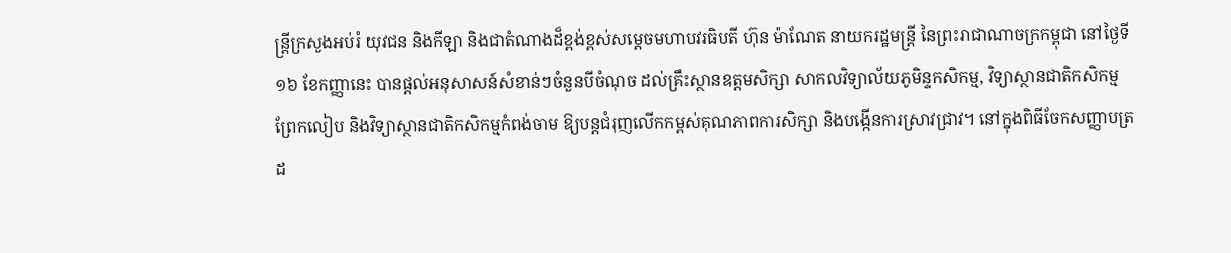ន្ត្រីក្រសួងអប់រំ យុវជន និងកីឡា និងជាតំណាងដ៏ខ្ពង់ខ្ពស់សម្តេចមហាបវរធិបតី ហ៊ុន ម៉ាណែត នាយករដ្ឋមន្ត្រី នៃព្រះរាជាណាចក្រកម្ពុជា នៅថ្ងៃទី១៦ ខែកញ្ញានេះ បានផ្តល់អនុសាសន៍សំខាន់ៗចំនួនបីចំណុច ដល់គ្រឹះស្ថានឧត្តមសិក្សា សាកលវិទ្យាល័យភូមិន្ទកសិកម្ម, វិទ្យាស្ថានជាតិកសិកម្មព្រែកលៀប និងវិទ្យាស្ថានជាតិកសិកម្មកំពង់ចាម ឱ្យបន្តជំរុញលើកកម្ពស់គុណភាពការសិក្សា និងបង្កើនការស្រាវជ្រាវ។ នៅក្នុងពិធីចែកសញ្ញាបត្រដ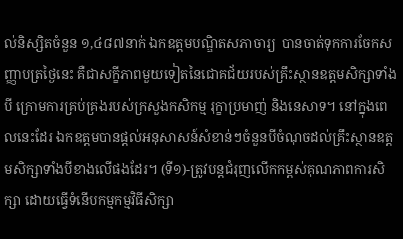ល់និស្សិតចំនួន ១,៤៨៧នាក់ ឯកឧត្តមបណ្ឌិតសភាចារ្យ  បានចាត់ទុកការចែកសញ្ញាបត្រថ្ងៃនេះ គឺជាសក្ខីភាពមួយទៀតនៃជោគជ័យរបស់គ្រឹះស្ថានឧត្តមសិក្សាទាំងបី ក្រោមការគ្រប់គ្រងរបស់ក្រសួងកសិកម្ម រុក្ខាប្រមាញ់ និងនេសាទ។ នៅក្នុងពេលនេះដែរ ឯកឧត្តមបានផ្តល់អនុសាសន៍សំខាន់ៗចំនួនបីចំណុចដល់គ្រឹះស្ថានឧត្តមសិក្សាទាំងបីខាងលើផងដែរ។ (ទី១)-ត្រូវបន្តជំរុញលើកកម្ពស់គុណភាពការសិក្សា ដោយធ្វើទំនើបកម្មកម្មវិធីសិក្សា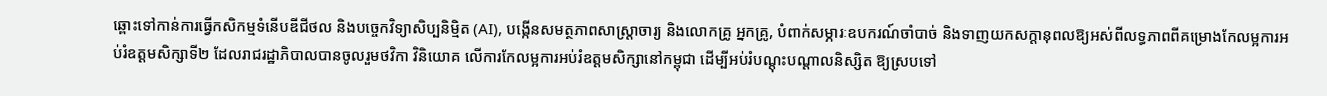ឆ្ពោះទៅកាន់ការធ្វើកសិកម្មទំនើបឌីជីថល និងបច្ចេកវិទ្យាសិប្បនិម្មិត (AI), បង្កើនសមត្ថភាពសាស្ត្រាចារ្យ និងលោកគ្រូ អ្នកគ្រូ, បំពាក់សម្ភារៈឧបករណ៍ចាំបាច់ និងទាញយកសក្តានុពលឱ្យអស់ពីលទ្ធភាពពីគម្រោងកែលម្អការអប់រំឧត្តមសិក្សាទី២ ដែលរាជរដ្ឋាភិបាលបានចូលរួមថវិកា វិនិយោគ លើការកែលម្អការអប់រំឧត្តមសិក្សានៅកម្ពុជា ដើម្បីអប់រំបណ្តុះបណ្តាលនិស្សិត ឱ្យស្របទៅ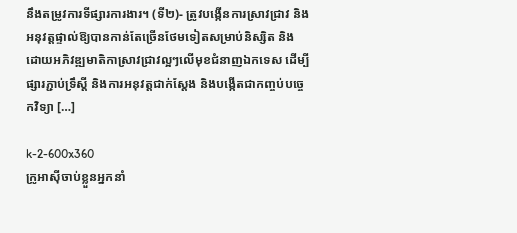នឹងតម្រូវការទីផ្សារការងារ។ (ទី២)- ត្រូវបង្កើនការស្រាវជ្រាវ និងអនុវត្តផ្ទាល់ឱ្យបានកាន់តែច្រើនថែមទៀតសម្រាប់និស្សិត និងដោយអភិវឌ្ឍមាតិកាស្រាវជ្រាវល្អៗលើមុខជំនាញឯកទេស ដើម្បីផ្សារភ្ជាប់ទ្រឹស្តី និងការអនុវត្តជាក់ស្តែង និងបង្កើតជាកញ្ចប់បច្ចេកវិទ្យា […]

k-2-600x360
ក្រូអាស៊ីចាប់ខ្លួនអ្នកនាំ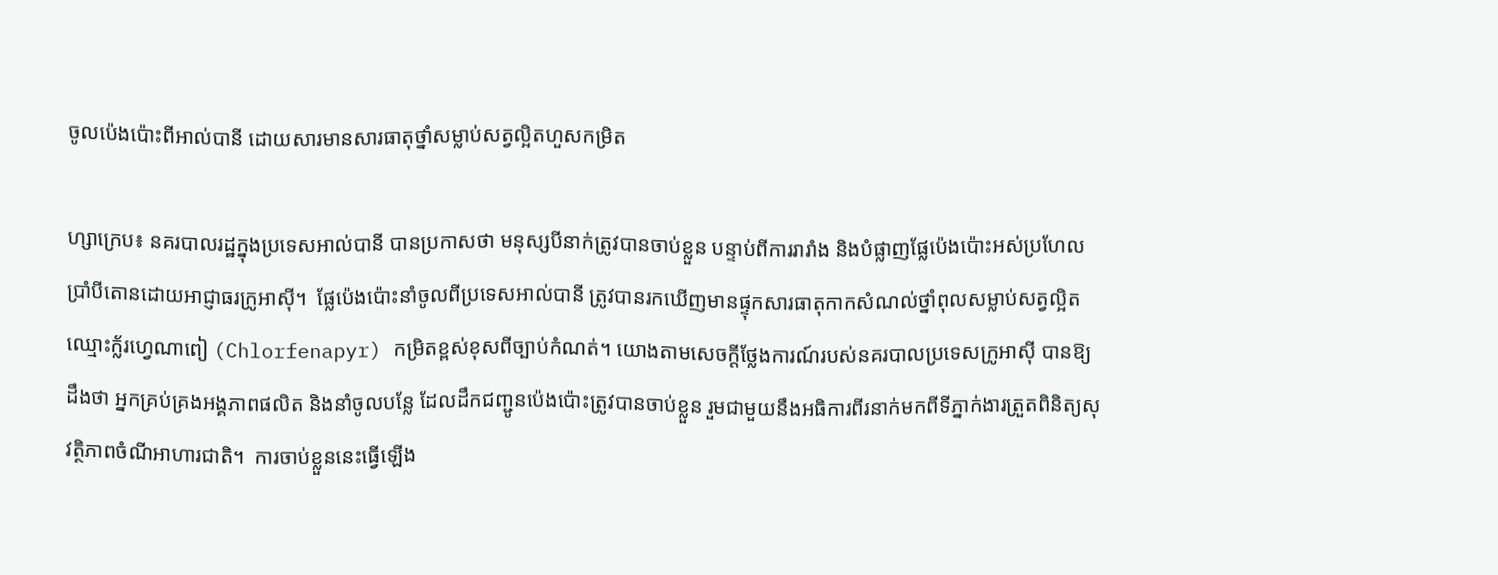ចូលប៉េងប៉ោះពីអាល់បានី ដោយសារមានសារធាតុថ្នាំសម្លាប់សត្វល្អិតហួសកម្រិត

ហ្សាក្រេប៖ នគរបាលរដ្ឋក្នុងប្រទេសអាល់បានី បានប្រកាសថា មនុស្សបីនាក់ត្រូវបានចាប់ខ្លួន បន្ទាប់ពីការរារាំង និងបំផ្លាញផ្លែប៉េងប៉ោះអស់ប្រហែលប្រាំបីតោនដោយអាជ្ញាធរក្រូអាស៊ី។  ផ្លែប៉េងប៉ោះនាំចូលពីប្រទេសអាល់បានី ត្រូវបានរកឃើញមានផ្ទុកសារធាតុកាកសំណល់ថ្នាំពុលសម្លាប់សត្វល្អិត ឈ្មោះក្ល័រហ្វេណាពៀ (Chlorfenapyr) កម្រិតខ្ពស់ខុសពីច្បាប់កំណត់។ យោងតាមសេចក្តីថ្លែងការណ៍របស់នគរបាលប្រទេសក្រូអាស៊ី បានឱ្យដឹងថា អ្នកគ្រប់គ្រងអង្គភាពផលិត និងនាំចូលបន្លែ ដែលដឹកជញ្ជូនប៉េងប៉ោះត្រូវបានចាប់ខ្លួន រួមជាមួយនឹងអធិការពីរនាក់មកពីទីភ្នាក់ងារត្រួតពិនិត្យសុវត្ថិភាពចំណីអាហារជាតិ។  ការចាប់ខ្លួននេះធ្វើឡើង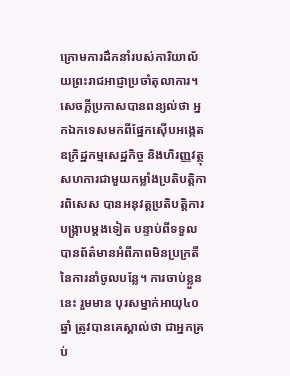ក្រោមការដឹកនាំរបស់ការិយាល័យព្រះរាជអាជ្ញាប្រចាំតុលាការ។ សេចក្តីប្រកាសបានពន្យល់ថា អ្នកឯកទេសមកពីផ្នែកស៊ើបអង្កេតឧក្រិដ្ឋកម្មសេដ្ឋកិច្ច និងហិរញ្ញវត្ថុ សហការជាមួយកម្លាំងប្រតិបត្តិការពិសេស បានអនុវត្តប្រតិបត្តិការបង្ក្រាបម្តងទៀត បន្ទាប់ពីទទួលបានព័ត៌មានអំពីភាពមិនប្រក្រតីនៃការនាំចូលបន្លែ។ ការចាប់ខ្លួននេះ រួមមាន បុរសម្នាក់អាយុ៤០ឆ្នាំ ត្រូវបានគេស្គាល់ថា ជាអ្នកគ្រប់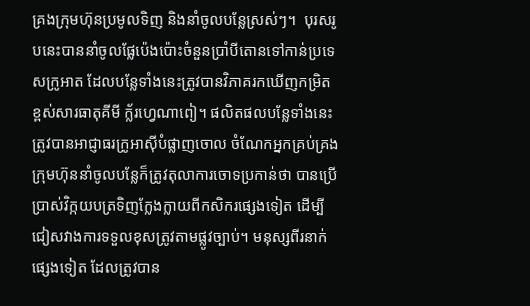គ្រងក្រុមហ៊ុនប្រមូលទិញ និងនាំចូលបន្លែស្រស់ៗ។  បុរសរូបនេះបាននាំចូលផ្លែប៉េងប៉ោះចំនួនប្រាំបីតោនទៅកាន់ប្រទេសក្រូអាត ដែលបន្លែទាំងនេះត្រូវបានវិភាគរកឃើញកម្រិតខ្ពស់សារធាតុគីមី ក្ល័រហ្វេណាពៀ។ ផលិតផលបន្លែទាំងនេះត្រូវបានអាជ្ញាធរក្រូអាស៊ីបំផ្លាញចោល ចំណែកអ្នកគ្រប់គ្រងក្រុមហ៊ុននាំចូលបន្លែក៏ត្រូវតុលាការចោទប្រកាន់ថា បានប្រើប្រាស់វិក្កយបត្រទិញក្លែងក្លាយពីកសិករផ្សេងទៀត ដើម្បីជៀសវាងការទទួលខុសត្រូវតាមផ្លូវច្បាប់។ មនុស្សពីរនាក់ផ្សេងទៀត ដែលត្រូវបាន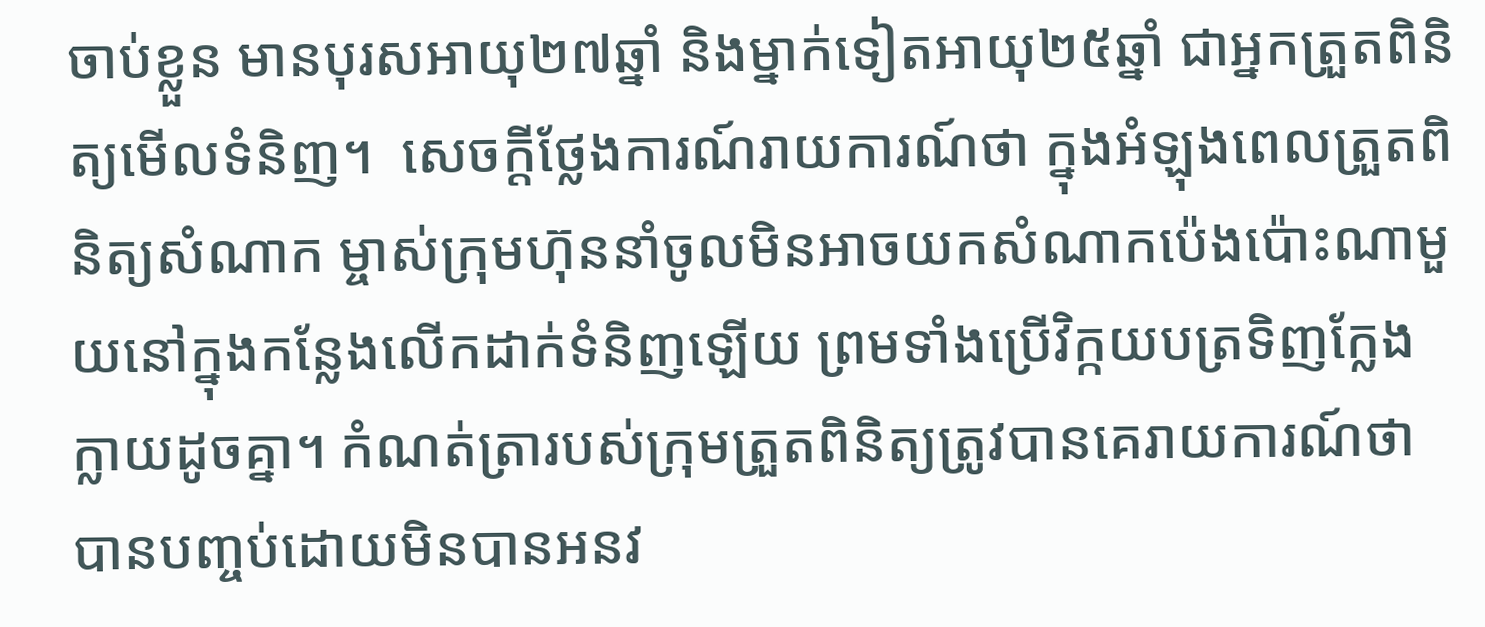ចាប់ខ្លួន មានបុរសអាយុ២៧ឆ្នាំ និងម្នាក់ទៀតអាយុ២៥ឆ្នាំ ជាអ្នកត្រួតពិនិត្យមើលទំនិញ។  សេចក្តីថ្លែងការណ៍រាយការណ៍ថា ក្នុងអំឡុងពេលត្រួតពិនិត្យសំណាក ម្ចាស់ក្រុមហ៊ុននាំចូលមិនអាចយកសំណាកប៉េងប៉ោះណាមួយនៅក្នុងកន្លែងលើកដាក់ទំនិញឡើយ ព្រមទាំងប្រើវិក្កយបត្រទិញក្លែងក្លាយដូចគ្នា។ កំណត់ត្រារបស់ក្រុមត្រួតពិនិត្យត្រូវបានគេរាយការណ៍ថា បានបញ្ចប់ដោយមិនបានអនវ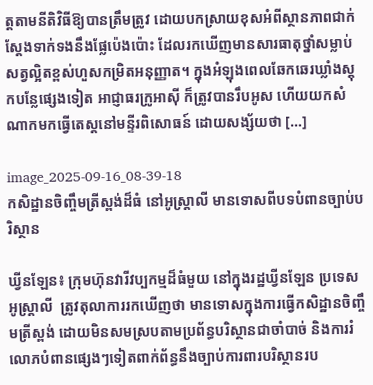ត្តតាមនីតិវិធីឱ្យបានត្រឹមត្រូវ ដោយបកស្រាយខុសអំពីស្ថានភាពជាក់ស្តែងទាក់ទងនឹងផ្លែប៉េងប៉ោះ ដែលរកឃើញមានសារធាតុថ្នាំសម្លាប់សត្វល្អិតខ្ពស់ហួសកម្រិតអនុញ្ញាត។ ក្នុងអំឡុងពេលឆែកឆេរឃ្លាំងស្តុកបន្លែផ្សេងទៀត អាជ្ញាធរក្រូអាស៊ី ក៏ត្រូវបានរឹបអូស ហើយយកសំណាកមកធ្វើតេស្តនៅមន្ទីរពិសោធន៍ ដោយសង្ស័យថា […]

image_2025-09-16_08-39-18
កសិដ្ឋានចិញ្ចឹមត្រីស្ពង់ដ៏ធំ នៅអូស្ត្រាលី មានទោសពីបទបំពានច្បាប់បរិស្ថាន

ឃ្វីនឡែន៖ ក្រុមហ៊ុនវារីវប្បកម្មដ៏ធំមួយ នៅក្នុងរដ្ឋឃ្វីនឡែន ប្រទេសអូស្ត្រាលី  ត្រូវតុលាការរកឃើញថា មានទោសក្នុងការធ្វើកសិដ្ឋានចិញ្ចឹមត្រីស្ពង់ ដោយមិនសមស្របតាមប្រព័ន្ធបរិស្ថានជាចាំបាច់ និងការរំលោភបំពានផ្សេងៗទៀតពាក់ព័ន្ធនឹងច្បាប់ការពារបរិស្ថានរប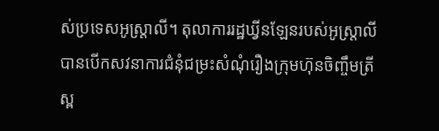ស់ប្រទេសអូស្ត្រាលី។ តុលាការរដ្ឋឃ្វីនឡែនរបស់អូស្ត្រាលី បានបើកសវនាការជំនុំជម្រះសំណុំរឿងក្រុមហ៊ុនចិញ្ចឹមត្រីស្ព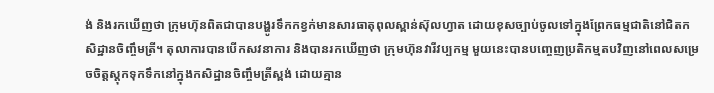ង់ និងរកឃើញថា ក្រុមហ៊ុនពិតជាបានបង្ហូរទឹកកខ្វក់មានសារធាតុពុលស្ពាន់ស៊ុលហ្វាត ដោយខុសច្បាប់ចូលទៅក្នុងព្រែកធម្មជាតិនៅជិតកសិដ្ឋានចិញ្ចឹមត្រី។ តុលាការបានបើកសវនាការ និងបានរកឃើញថា ក្រុមហ៊ុនវារីវប្បកម្ម មួយនេះបានបញ្ចេញប្រតិកម្មតបវិញនៅពេលសម្រេចចិត្តស្តុកទុកទឹកនៅក្នុងកសិដ្ឋានចិញ្ចឹមត្រីស្ពង់ ដោយគ្មាន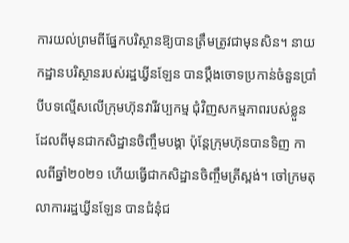ការយល់ព្រមពីផ្នែកបរិស្ថានឱ្យបានត្រឹមត្រូវជាមុនសិន។ នាយកដ្ឋានបរិស្ថានរបស់រដ្ឋឃ្វីនឡែន បានប្តឹងចោទប្រកាន់ចំនួនប្រាំបីបទល្មើសលើក្រុមហ៊ុនវារីវប្បកម្ម ជុំវិញសកម្មភាពរបស់ខ្លួន ដែលពីមុនជាកសិដ្ឋានចិញ្ចឹមបង្គា ប៉ុន្តែក្រុមហ៊ុនបានទិញ កាលពីឆ្នាំ២០២១ ហើយធ្វើជាកសិដ្ឋានចិញ្ចឹមត្រីស្ពង់។ ចៅក្រមតុលាការរដ្ឋឃ្វីនឡែន បានជំនុំជ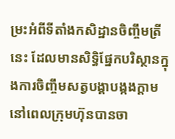ម្រះអំពីទីតាំងកសិដ្ឋានចិញ្ចឹមត្រីនេះ ដែលមានសិទ្ធិផ្នែកបរិស្ថានក្នុងការចិញ្ចឹមសត្វបង្គាបង្កងក្តាម នៅពេលក្រុមហ៊ុនបានចា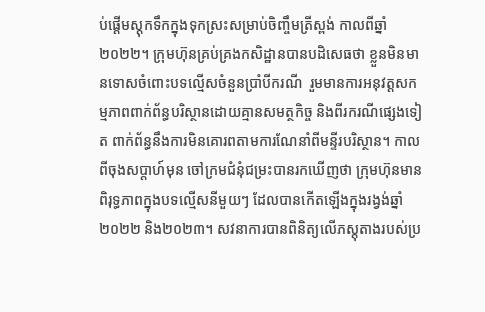ប់ផ្តើមស្តុកទឹកក្នុងទុកស្រះសម្រាប់ចិញ្ចឹមត្រីស្ពង់ កាលពីឆ្នាំ២០២២។ ក្រុមហ៊ុនគ្រប់គ្រងកសិដ្ឋានបានបដិសេធថា ខ្លួនមិនមានទោសចំពោះបទល្មើសចំនួនប្រាំបីករណី  រួមមានការអនុវត្តសកម្មភាពពាក់ព័ន្ធបរិស្ថានដោយគ្មានសមត្ថកិច្ច និងពីរករណីផ្សេងទៀត ពាក់ព័ន្ធនឹងការមិនគោរពតាមការណែនាំពីមន្ទីរបរិស្ថាន។ កាលពីចុងសប្តាហ៍មុន ចៅក្រមជំនុំជម្រះបានរកឃើញថា ក្រុមហ៊ុនមានពិរុទ្ធភាពក្នុងបទល្មើសនីមួយៗ ដែលបានកើតឡើងក្នុងរង្វង់ឆ្នាំ២០២២ និង២០២៣។ សវនាការបានពិនិត្យលើភស្តុតាងរបស់ប្រ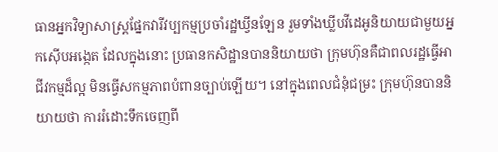ធានអ្នកវិទ្យាសាស្ត្រផ្នែកវារីវប្បកម្មប្រចាំរដ្ឋឃ្វីនឡែន រួមទាំងឃ្លីបវីដេអូនិយាយជាមួយអ្នកស៊ើបអង្កេត ដែលក្នុងនោះ ប្រធានកសិដ្ឋានបាននិយាយថា ក្រុមហ៊ុនគឺជាពលរដ្ឋធ្វើអាជីវកម្មដ៏ល្អ មិនធ្វើសកម្មភាពបំពានច្បាប់ឡើយ។ នៅក្នុងពេលជំនុំជម្រះ ក្រុមហ៊ុនបាននិយាយថា ការរំដោះទឹកចេញពី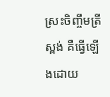ស្រះចិញ្ចឹមត្រីស្ពង់ គឺធ្វើឡើងដោយ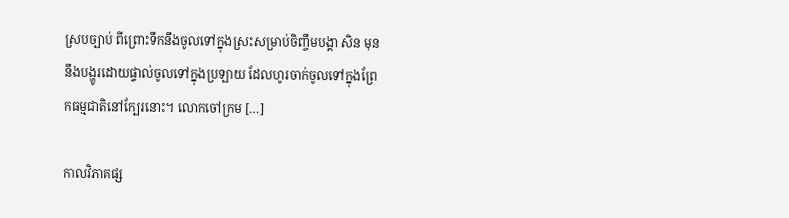ស្របច្បាប់ ពីព្រោះទឹកនឹងចូលទៅក្នុងស្រះសម្រាប់ចិញ្ចឹមបង្គា សិន មុននឹងបង្ហូរដោយផ្ទាល់ចូលទៅក្នុងប្រឡាយ ដែលហូរចាក់ចូលទៅក្នុងព្រែកធម្មជាតិនៅក្បែរនោះ។ លោកចៅក្រម […]

កាលវិភាគផ្ស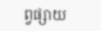ព្វផ្សាយ